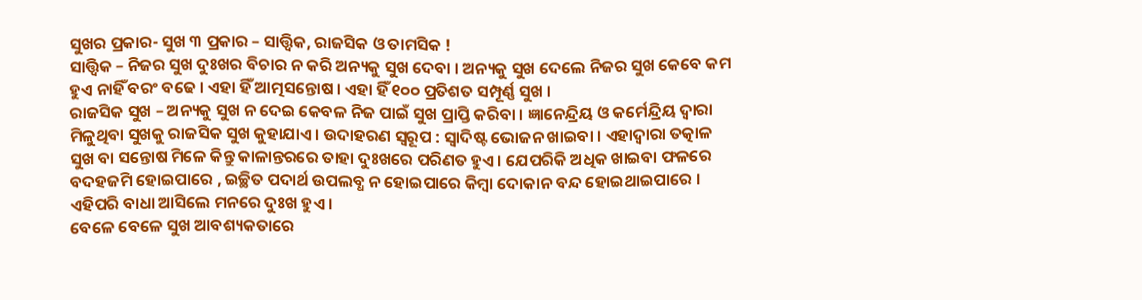ସୁଖର ପ୍ରକାର- ସୁଖ ୩ ପ୍ରକାର – ସାତ୍ତ୍ୱିକ, ରାଜସିକ ଓ ତାମସିକ !
ସାତ୍ତ୍ୱିକ – ନିଜର ସୁଖ ଦୁଃଖର ବିଚାର ନ କରି ଅନ୍ୟକୁ ସୁଖ ଦେବା । ଅନ୍ୟକୁ ସୁଖ ଦେଲେ ନିଜର ସୁଖ କେବେ କମ ହୁଏ ନାହିଁ ବରଂ ବଢେ । ଏହା ହିଁ ଆତ୍ମସନ୍ତୋଷ । ଏହା ହିଁ ୧୦୦ ପ୍ରତିଶତ ସମ୍ପୂର୍ଣ୍ଣ ସୁଖ ।
ରାଜସିକ ସୁଖ – ଅନ୍ୟକୁ ସୁଖ ନ ଦେଇ କେବଳ ନିଜ ପାଇଁ ସୁଖ ପ୍ରାପ୍ତି କରିବା । ଜ୍ଞାନେନ୍ଦ୍ରିୟ ଓ କର୍ମେନ୍ଦ୍ରିୟ ଦ୍ୱାରା ମିଳୁଥିବା ସୁଖକୁ ରାଜସିକ ସୁଖ କୁହାଯାଏ । ଉଦାହରଣ ସ୍ୱରୂପ : ସ୍ୱାଦିଷ୍ଟ ଭୋଜନ ଖାଇବା । ଏହାଦ୍ୱାରା ତତ୍କାଳ ସୁଖ ବା ସନ୍ତୋଷ ମିଳେ କିନ୍ତୁ କାଳାନ୍ତରରେ ତାହା ଦୁଃଖରେ ପରିଣତ ହୁଏ । ଯେପରିକି ଅଧିକ ଖାଇବା ଫଳରେ ବଦହଜମି ହୋଇପାରେ , ଇଚ୍ଛିତ ପଦାର୍ଥ ଉପଲବ୍ଧ ନ ହୋଇପାରେ କିମ୍ବା ଦୋକାନ ବନ୍ଦ ହୋଇଥାଇପାରେ । ଏହିପରି ବାଧା ଆସିଲେ ମନରେ ଦୁଃଖ ହୁଏ ।
ବେଳେ ବେଳେ ସୁଖ ଆବଶ୍ୟକତାରେ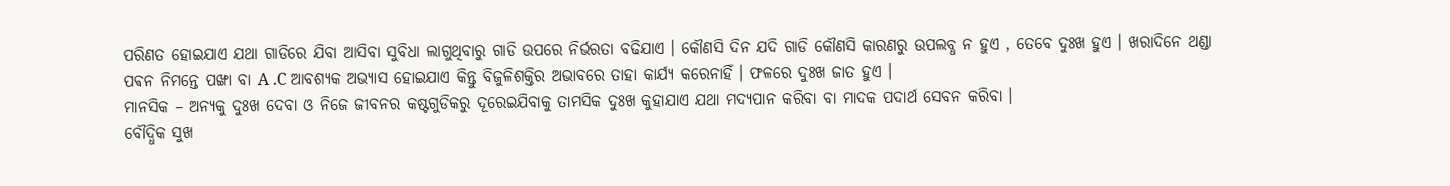ପରିଣତ ହୋଇଯାଏ ଯଥା ଗାଡିରେ ଯିବା ଆସିବା ସୁବିଧା ଲାଗୁଥିବାରୁ ଗାଡି ଉପରେ ନିର୍ଭରତା ବଢିଯାଏ । କୌଣସି ଦିନ ଯଦି ଗାଡି କୌଣସି କାରଣରୁ ଉପଲବ୍ଧ ନ ହୁଏ , ତେବେ ଦୁଃଖ ହୁଏ । ଖରାଦିନେ ଥଣ୍ଡା ପଵନ ନିମନ୍ତେ ପଙ୍ଖା ବା A .C ଆବଶ୍ୟକ ଅଭ୍ୟାସ ହୋଇଯାଏ କିନ୍ତୁ ବିଜୁଳିଶକ୍ତିର ଅଭାବରେ ତାହା କାର୍ଯ୍ୟ କରେନାହିଁ । ଫଳରେ ଦୁଃଖ ଜାତ ହୁଏ ।
ମାନସିକ – ଅନ୍ୟକୁ ଦୁଃଖ ଦେବା ଓ ନିଜେ ଜୀବନର କଷ୍ଟଗୁଡିକରୁ ଦୂରେଇଯିବାକୁ ତାମସିକ ଦୁଃଖ କୁହାଯାଏ ଯଥା ମଦ୍ୟପାନ କରିବା ବା ମାଦକ ପଦାର୍ଥ ସେବନ କରିବା ।
ବୌଦ୍ଧିକ ସୁଖ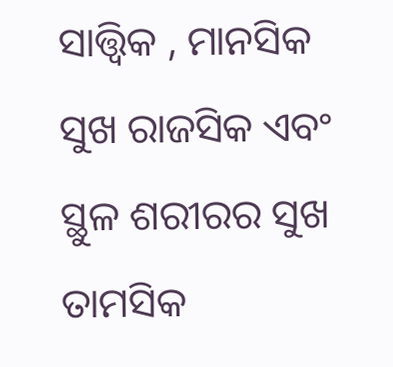ସାତ୍ତ୍ୱିକ , ମାନସିକ ସୁଖ ରାଜସିକ ଏବଂ ସ୍ଥୁଳ ଶରୀରର ସୁଖ ତାମସିକ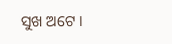ସୁଖ ଅଟେ ।